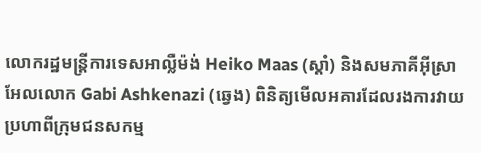លោករដ្ឋមន្ត្រីការទេសអាល្លឺម៉ង់ Heiko Maas (ស្តាំ) និងសមភាគីអ៊ីស្រាអែលលោក Gabi Ashkenazi (ឆ្វេង) ពិនិត្យមើលអគារដែលរងការវាយប្រហាពីក្រុមជនសកម្ម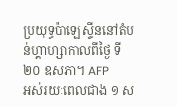ប្រយុទ្ធប៉ាឡេស្ទីននៅតំបន់ហ្គាហ្សាកាលពីថ្ងៃ ទី ២០ ឧសភា។ AFP
អស់រយៈពេលជាង ១ ស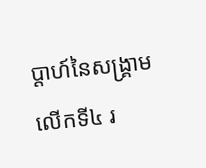ប្តាហ៍នៃសង្គ្រាមលើកទី៤ រ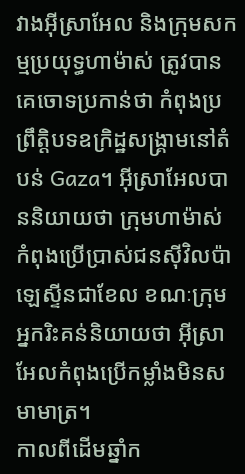វាងអ៊ីស្រាអែល និងក្រុមសកម្មប្រយុទ្ធហាម៉ាស់ ត្រូវបានគេចោទប្រកាន់ថា កំពុងប្រព្រឹត្តិបទឧក្រិដ្ឋសង្គ្រាមនៅតំបន់ Gaza។ អ៊ីស្រាអែលបាននិយាយថា ក្រុមហាម៉ាស់ កំពុងប្រើប្រាស់ជនស៊ីវិលប៉ាឡេស្ទីនជាខែល ខណៈក្រុមអ្នករិះគន់និយាយថា អ៊ីស្រាអែលកំពុងប្រើកម្លាំងមិនសមាមាត្រ។
កាលពីដើមឆ្នាំក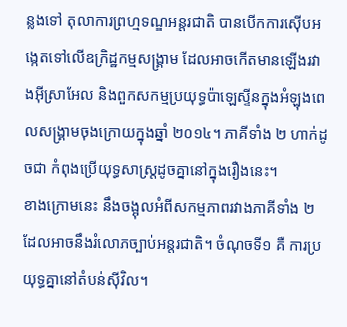ន្លងទៅ តុលាការព្រហ្មទណ្ឌអន្តរជាតិ បានបើកការស៊ើបអង្កេតទៅលើឧក្រិដ្ឋកម្មសង្គ្រាម ដែលអាចកើតមានឡើងរវាងអ៊ីស្រាអែល និងពួកសកម្មប្រយុទ្ធប៉ាឡេស្ទីនក្នុងអំឡុងពេលសង្គ្រាមចុងក្រោយក្នុងឆ្នាំ ២០១៤។ ភាគីទាំង ២ ហាក់ដូចជា កំពុងប្រើយុទ្ធសាស្ត្រដូចគ្នានៅក្នុងរឿងនេះ។
ខាងក្រោមនេះ នឹងចង្អុលអំពីសកម្មភាពរវាងភាគីទាំង ២ ដែលអាចនឹងរំលោភច្បាប់អន្តរជាតិ។ ចំណុចទី១ គឺ ការប្រយុទ្ធគ្នានៅតំបន់ស៊ីវិល។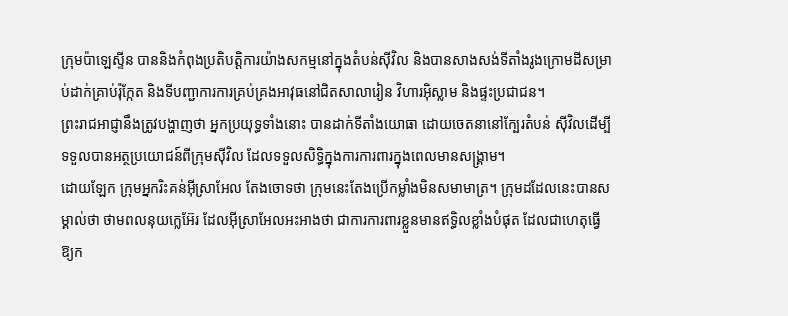ក្រុមប៉ាឡេស្ទីន បាននិងកំពុងប្រតិបត្តិការយ៉ាងសកម្មនៅក្នុងតំបន់ស៊ីវិល និងបានសាងសង់ទីតាំងរូងក្រោមដីសម្រាប់ដាក់គ្រាប់រ៉ុក្កែត និងទីបញ្ជាការការគ្រប់គ្រងអាវុធនៅជិតសាលារៀន វិហារអ៊ិស្លាម និងផ្ទះប្រជាជន។
ព្រះរាជអាជ្ញានឹងត្រូវបង្ហាញថា អ្នកប្រយុទ្ធទាំងនោះ បានដាក់ទីតាំងយោធា ដោយចេតនានៅក្បែរតំបន់ ស៊ីវិលដើម្បីទទួលបានអត្ថប្រយោជន៍ពីក្រុមស៊ីវិល ដែលទទួលសិទ្ធិក្នុងការការពារក្នុងពេលមានសង្គ្រាម។
ដោយឡែក ក្រុមអ្នករិះគន់អ៊ីស្រាអែល តែងចោទថា ក្រុមនេះតែងប្រើកម្លាំងមិនសមាមាត្រ។ ក្រុមដដែលនេះបានសម្គាល់ថា ថាមពលនុយក្លេអ៊ែរ ដែលអ៊ីស្រាអែលអះអាងថា ជាការការពារខ្លួនមានឥទ្ធិលខ្លាំងបំផុត ដែលជាហេតុធ្វើឱ្យក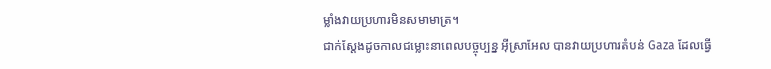ម្លាំងវាយប្រហារមិនសមាមាត្រ។
ជាក់ស្ដែងដូចកាលជម្លោះនាពេលបច្ចុប្បន្ន អ៊ីស្រាអែល បានវាយប្រហារតំបន់ Gaza ដែលធ្វើ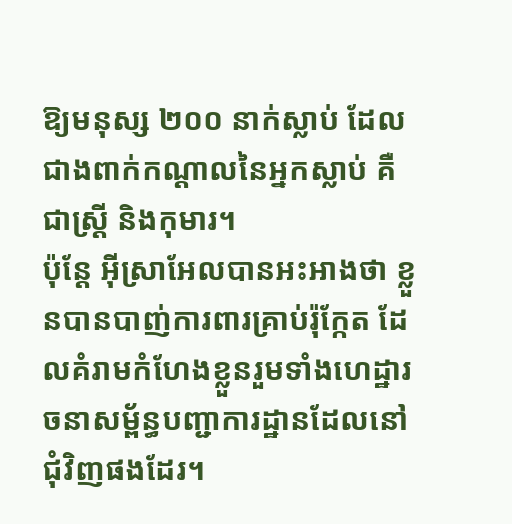ឱ្យមនុស្ស ២០០ នាក់ស្លាប់ ដែលជាងពាក់កណ្ដាលនៃអ្នកស្លាប់ គឺជាស្ត្រី និងកុមារ។
ប៉ុន្តែ អ៊ីស្រាអែលបានអះអាងថា ខ្លួនបានបាញ់ការពារគ្រាប់រ៉ុក្កែត ដែលគំរាមកំហែងខ្លួនរួមទាំងហេដ្ឋារចនាសម្ព័ន្ធបញ្ជាការដ្ឋានដែលនៅជុំវិញផងដែរ។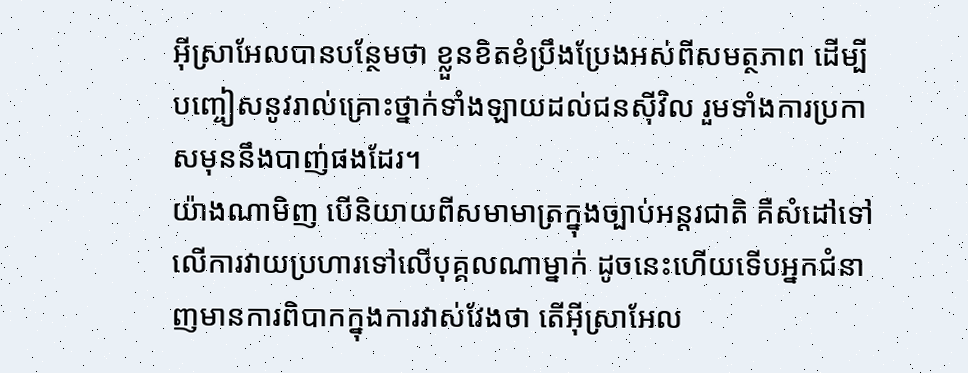អ៊ីស្រាអែលបានបន្ថែមថា ខ្លួនខិតខំប្រឹងប្រែងអស់ពីសមត្ថភាព ដើម្បីបញ្ចៀសនូវរាល់គ្រោះថ្នាក់ទាំងឡាយដល់ជនស៊ីវិល រួមទាំងការប្រកាសមុននឹងបាញ់ផងដែរ។
យ៉ាងណាមិញ បើនិយាយពីសមាមាត្រក្នុងច្បាប់អន្តរជាតិ គឺសំដៅទៅលើការវាយប្រហារទៅលើបុគ្គលណាម្នាក់ ដូចនេះហើយទើបអ្នកជំនាញមានការពិបាកក្នុងការវាស់វែងថា តើអ៊ីស្រាអែល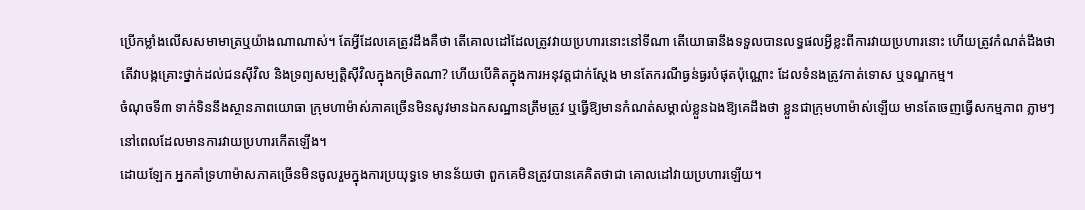ប្រើកម្លាំងលើសសមាមាត្រឬយ៉ាងណាណាស់។ តែអ្វីដែលគេត្រូវដឹងគឺថា តើគោលដៅដែលត្រូវវាយប្រហារនោះនៅទីណា តើយោធានឹងទទួលបានលទ្ធផលអ្វីខ្លះពីការវាយប្រហារនោះ ហើយត្រូវកំណត់ដឹងថា តើវាបង្កគ្រោះថ្នាក់ដល់ជនស៊ីវិល និងទ្រព្យសម្បត្តិស៊ីវិលក្នុងកម្រិតណា? ហើយបើគិតក្នុងការអនុវត្តជាក់ស្តែង មានតែករណីធ្ងន់ធ្ងរបំផុតប៉ុណ្ណោះ ដែលទំនងត្រូវកាត់ទោស ឬទណ្ឌកម្ម។
ចំណុចទី៣ ទាក់ទិននឹងស្ថានភាពយោធា ក្រុមហាម៉ាស់ភាគច្រើនមិនសូវមានឯកសណ្ឋានត្រឹមត្រូវ ឬធ្វើឱ្យមានកំណត់សម្គាល់ខ្លួនឯងឱ្យគេដឹងថា ខ្លួនជាក្រុមហាម៉ាស់ឡើយ មានតែចេញធ្វើសកម្មភាព ភ្លាមៗ នៅពេលដែលមានការវាយប្រហារកើតឡើង។
ដោយឡែក អ្នកគាំទ្រហាម៉ាសភាគច្រើនមិនចូលរួមក្នុងការប្រយុទ្ធទេ មានន័យថា ពួកគេមិនត្រូវបានគេគិតថាជា គោលដៅវាយប្រហារឡើយ។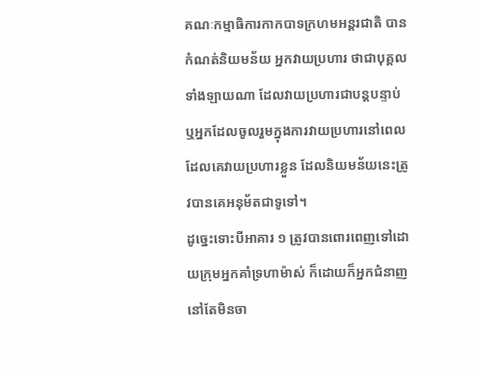គណៈកម្មាធិការកាកបាទក្រហមអន្តរជាតិ បានកំណត់និយមន័យ អ្នកវាយប្រហារ ថាជាបុគ្គលទាំងឡាយណា ដែលវាយប្រហារជាបន្តបន្ទាប់ ឬអ្នកដែលចូលរួមក្នុងការវាយប្រហារនៅពេលដែលគេវាយប្រហារខ្លួន ដែលនិយមន័យនេះត្រូវបានគេអនុម័តជាទូទៅ។
ដូច្នេះទោះបីអាគារ ១ ត្រូវបានពោរពេញទៅដោយក្រុមអ្នកគាំទ្រហាម៉ាស់ ក៏ដោយក៏អ្នកជំនាញនៅតែមិនចា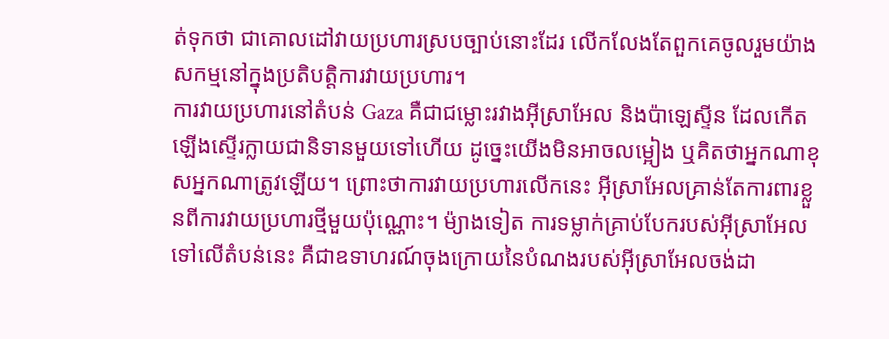ត់ទុកថា ជាគោលដៅវាយប្រហារស្របច្បាប់នោះដែរ លើកលែងតែពួកគេចូលរួមយ៉ាងសកម្មនៅក្នុងប្រតិបត្តិការវាយប្រហារ។
ការវាយប្រហារនៅតំបន់ Gaza គឺជាជម្លោះរវាងអ៊ីស្រាអែល និងប៉ាឡេស្ទីន ដែលកើតឡើងស្ទើរក្លាយជានិទានមួយទៅហើយ ដូច្នេះយើងមិនអាចលម្អៀង ឬគិតថាអ្នកណាខុសអ្នកណាត្រូវឡើយ។ ព្រោះថាការវាយប្រហារលើកនេះ អ៊ីស្រាអែលគ្រាន់តែការពារខ្លួនពីការវាយប្រហារថ្មីមួយប៉ុណ្ណោះ។ ម៉្យាងទៀត ការទម្លាក់គ្រាប់បែករបស់អ៊ីស្រាអែលទៅលើតំបន់នេះ គឺជាឧទាហរណ៍ចុងក្រោយនៃបំណងរបស់អ៊ីស្រាអែលចង់ដា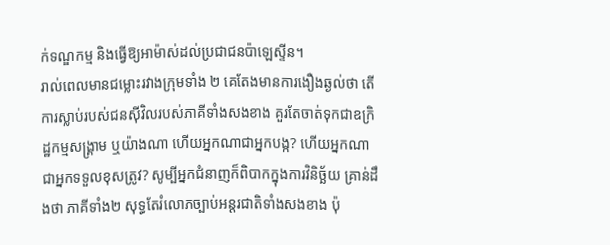ក់ទណ្ឌកម្ម និងធ្វើឱ្យអាម៉ាស់ដល់ប្រជាជនប៉ាឡេស្ទីន។
រាល់ពេលមានជម្លោះរវាងក្រុមទាំង ២ គេតែងមានការងឿងឆ្ងល់ថា តើការស្លាប់របស់ជនស៊ីវិលរបស់ភាគីទាំងសងខាង គួរតែចាត់ទុកជាឧក្រិដ្ឋកម្មសង្រ្គាម ឬយ៉ាងណា ហើយអ្នកណាជាអ្នកបង្ក? ហើយអ្នកណាជាអ្នកទទួលខុសត្រូវ? សូម្បីអ្នកជំនាញក៏ពិបាកក្នុងការវិនិច្ឆ័យ គ្រាន់ដឹងថា ភាគីទាំង២ សុទ្ធតែរំលោភច្បាប់អន្តរជាតិទាំងសងខាង ប៉ុ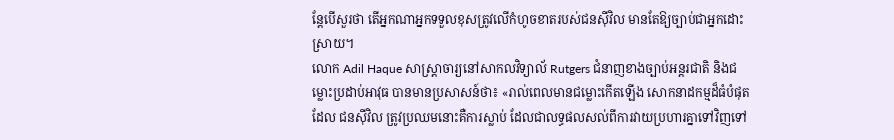ន្តែបើសួរថា តើអ្នកណាអ្នកទទួលខុសត្រូវលើកំហូចខាតរបស់ជនស៊ីវិល មានតែឱ្យច្បាប់ជាអ្នកដោះស្រាយ។
លោក Adil Haque សាស្រ្តាចារ្យនៅសាកលវិទ្យាល័ Rutgers ជំនាញខាងច្បាប់អន្តរជាតិ និងជម្លោះប្រដាប់អាវុធ បានមានប្រសាសន៍ថា៖ «រាល់ពេលមានជម្លោះកើតឡើង សោកនាដកម្មដ៏ធំបំផុត ដែល ជនស៊ីវិល ត្រូវប្រឈមនោះគឺការស្លាប់ ដែលជាលទ្ធផលសល់ពីការវាយប្រហារគ្នាទៅវិញទៅ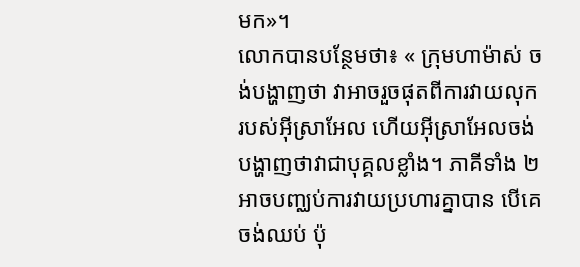មក»។
លោកបានបន្ថែមថា៖ « ក្រុមហាម៉ាស់ ចង់បង្ហាញថា វាអាចរួចផុតពីការវាយលុករបស់អ៊ីស្រាអែល ហើយអ៊ីស្រាអែលចង់បង្ហាញថាវាជាបុគ្គលខ្លាំង។ ភាគីទាំង ២ អាចបញ្ឈប់ការវាយប្រហារគ្នាបាន បើគេចង់ឈប់ ប៉ុ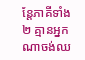ន្តែភាគីទាំង ២ គ្មានអ្នកណាចង់ឈ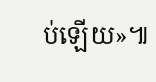ប់ឡើយ»៕